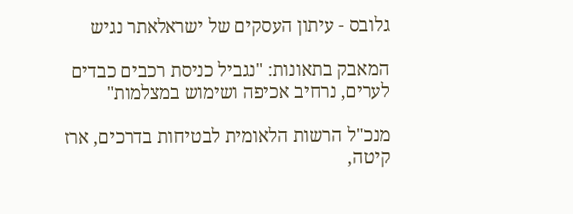גלובס - עיתון העסקים של ישראלאתר נגיש

המאבק בתאונות: "נגביל כניסת רכבים כבדים לערים, נרחיב אכיפה ושימוש במצלמות"

מנכ"ל הרשות הלאומית לבטיחות בדרכים, ארז קיטה,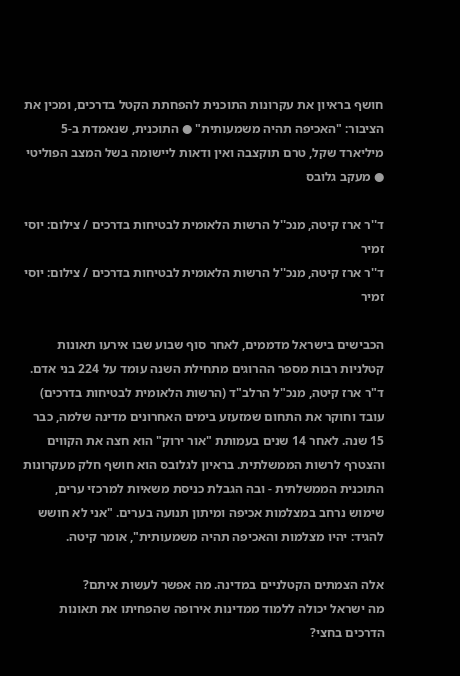חושף בראיון את עקרונות התוכנית להפחתת הקטל בדרכים, ומכין את הציבור: "האכיפה תהיה משמעותית" ● התוכנית, שנאמדת ב-5 מיליארד שקל, טרם תוקצבה ואין ודאות ליישומה בשל המצב הפוליטי ● מעקב גלובס

ד''ר ארז קיטה, מנכ''ל הרשות הלאומית לבטיחות בדרכים / צילום: יוסי זמיר
ד''ר ארז קיטה, מנכ''ל הרשות הלאומית לבטיחות בדרכים / צילום: יוסי זמיר

הכבישים בישראל מדממים, לאחר סוף שבוע שבו אירעו תאונות קטלניות רבות מספר ההרוגים מתחילת השנה עומד על 224 בני אדם. ד"ר ארז קיטה, מנכ"ל הרלב"ד (הרשות הלאומית לבטיחות בדרכים) עובד וחוקר את התחום שמזעזע בימים האחרונים מדינה שלמה, כבר 15 שנה. לאחר 14 שנים בעמותת "אור ירוק" הוא חצה את הקווים והצטרף לרשות הממשלתית. בראיון לגלובס הוא חושף חלק מעקרונות התוכנית הממשלתית - ובה הגבלת כניסת משאיות למרכזי ערים, שימוש נרחב במצלמות אכיפה ומיתון תנועה בערים. "אני לא חושש להגיד: יהיו מצלמות והאכיפה תהיה משמעותית", אומר קיטה.

אלה הצמתים הקטלניים במדינה. מה אפשר לעשות איתם?
מה ישראל יכולה ללמוד ממדינות אירופה שהפחיתו את תאונות הדרכים בחצי?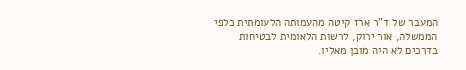המעבר של ד"ר ארז קיטה מהעמותה הלעומתית כלפי הממשלה, אור ירוק, לרשות הלאומית לבטיחות בדרכים לא היה מובן מאליו.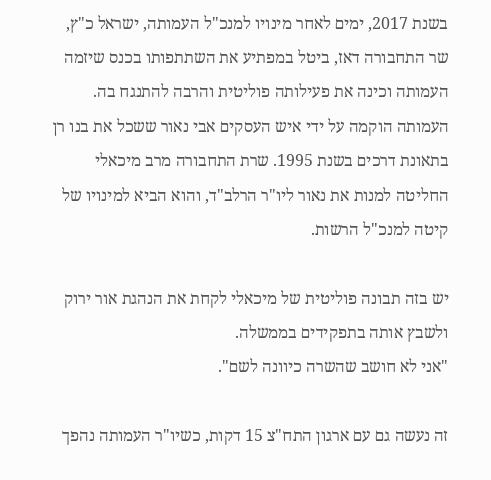בשנת 2017, ימים לאחר מינויו למנכ"ל העמותה, ישראל כ"ץ, שר התחבורה דאז, ביטל במפתיע את השתתפותו בכנס שיזמה העמותה וכינה את פעילותה פוליטית והרבה להתנגח בה. העמותה הוקמה על ידי איש העסקים אבי נאור ששכל את בנו רן בתאונת דרכים בשנת 1995. שרת התחבורה מרב מיכאלי החליטה למנות את נאור ליו"ר הרלב"ד, והוא הביא למינויו של קיטה למנכ"ל הרשות.

יש בזה תבונה פוליטית של מיכאלי לקחת את הנהגת אור ירוק ולשבץ אותה בתפקידים בממשלה.
"אני לא חושב שהשרה כיוונה לשם".

זה נעשה גם עם ארגון התח"צ 15 דקות, כשיו"ר העמותה נהפך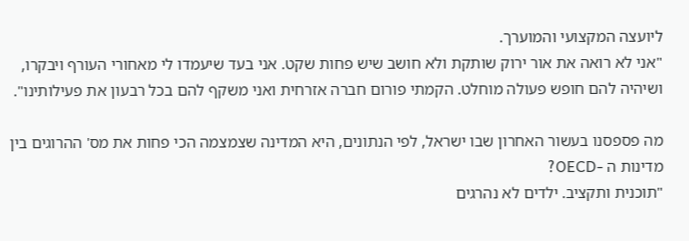ליועצה המקצועי והמוערך.
"אני לא רואה את אור ירוק שותקת ולא חושב שיש פחות שקט. אני בעד שיעמדו לי מאחורי העורף ויבקרו, ושיהיה להם חופש פעולה מוחלט. הקמתי פורום חברה אזרחית ואני משקף להם בכל רבעון את פעילותינו".

מה פספסנו בעשור האחרון שבו ישראל, לפי הנתונים, היא המדינה שצמצמה הכי פחות את מס' ההרוגים בין מדינות ה -OECD?
"תוכנית ותקציב. ילדים לא נהרגים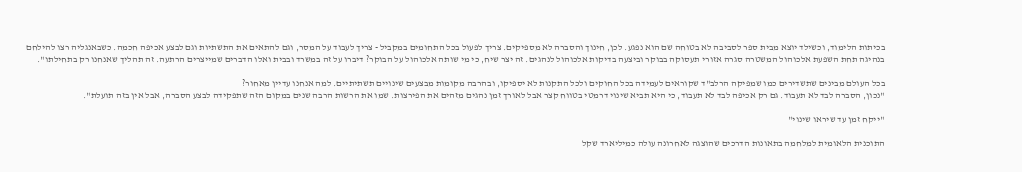בכיתות הלימוד, וכשילד יוצא מבית ספר לסביבה לא בטוחה שם הוא נפגע. לכן, חינוך והסברה לא מספיקים. צריך לפעול בכל התחומים במקביל - צריך לעבוד על המסר, וגם להתאים את התשתיות וגם לבצע אכיפה חכמה. כשבאנגליה רצו להילחם בנהיגה תחת השפעת אלכוהול המשטרה סגרה אזורי תעסוקה בבוקר וביצעה בדיקות אלכוהול לנהגים. זה יצר שיח, כי מי שותה אלכוהול על הבוקר? דיברו על זה במשרד ובבית ואלו הדברים שמייצרים הרתעה. זה תהליך שאנחנו רק בתחילתו".

בכל העולם מבינים שתשדירים כמו שמפיקה הרלב"ד שקוראים לעמידה בכל החוקים ולכל התקנות לא יספיקו, ובהרבה מקומות מבצעים שינויים תשתיתיים. למה אנחנו עדיין מאחור?
"נכון, הסברה לבד לא תעבוד. גם רק אכיפה לבד לא תעבוד, כי היא תביא שינוי דרמטי בטווח קצר אבל לאורך זמן נהגים מזהים את הפירצות. שמו את הרשות הרבה שנים במקום הזה שתפקידה לבצע הסברה, אבל אין בזה תועלת".

"ייקח זמן עד שיראו שינוי"

התוכנית הלאומית למלחמה בתאונות הדרכים שהוצגה לאחרונה עולה כמיליארד שקל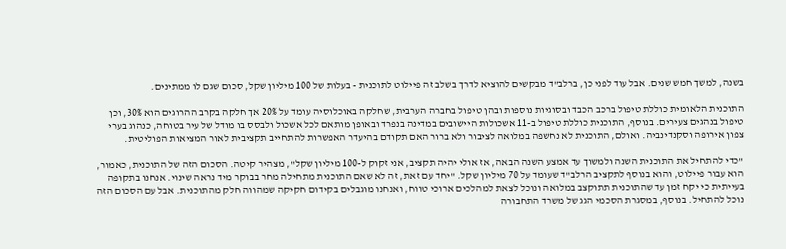בשנה, למשך חמש שנים. אבל עוד לפני כן, ברלב"ד מבקשים להוציא לדרך בשלב זה פיילוט לתוכנית - בעלות של 100 מיליון שקל, סכום שגם לו ממתינים.

התוכנית הלאומית כוללת טיפול ברכב הכבד ובסוגיות נוספות ובהן טיפול בחברה הערבית, שחלקה באוכלוסיה עומד על 20% אך חלקה בקרב ההרוגים הוא 30%, וכן טיפול בנהגים צעירים. בנוסף, התוכנית כוללת טיפול ב-11 אשכולות היישובים במדינה בנפרד ובאופן מותאם לכל אשכול ולבסס בו מודל של עיר בטוחה, כנהוג בערי צפון אירופה וסקנדינביה. ואולם, התוכנית לא נחשפה במלואה לציבור ולא ברור האם תקודם בהיעדר האפשרות להתחייב תקציבית לאור המציאות הפוליטית.

"כדי להתחיל את התוכנית השנה ולמשוך עד אמצע השנה הבאה, אז אולי יהיה תקציב, אני זקוק ל-100 מיליון שקל", מצהיר קיטה. הסכום הזה של התוכנית, כאמור, הוא עבור פיילוט, והוא בנוסף לתקציב הרלב"ד שעומד על 70 מיליון שקל. "יחד עם זאת, זה לא שאם התוכנית מתחילה מחר בבוקר מיד נראה שינוי. אנחנו בתקופה בעייתית כי יקח זמן עד שהתוכנית תתוקצב במלואה ונוכל לצאת למהלכים ארוכי טווח, ואנחנו מוגבלים בקידום חקיקה שמהווה חלק מהתוכנית. אבל עם הסכום הזה נוכל להתחיל. בנוסף, במסגרת הסכמי הגג של משרד התחבורה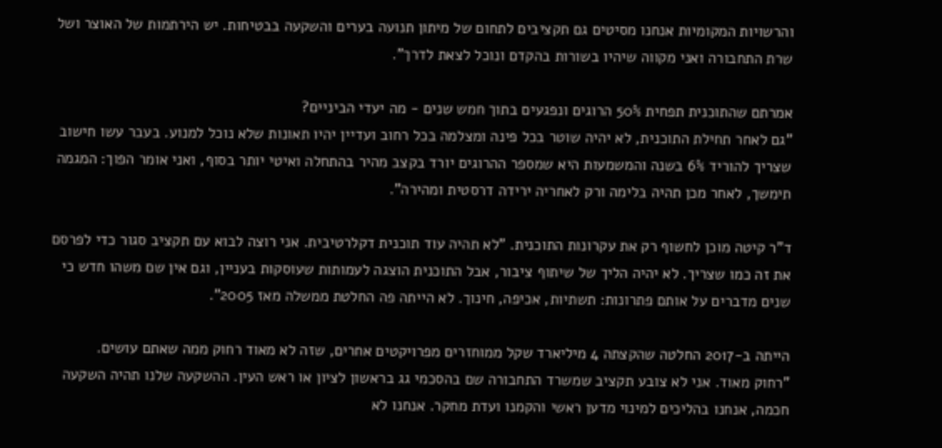והרשויות המקומיות אנחנו מסיטים גם תקציבים לתחום של מיתון תנועה בערים והשקעה בבטיחות. יש הירתמות של האוצר ושל שרת התחבורה ואני מקווה שיהיו בשורות בהקדם ונוכל לצאת לדרך".

אמרתם שהתוכנית תפחית 50% הרוגים ונפגעים בתוך חמש שנים - מה יעדי הביניים?
"גם לאחר תחילת התוכנית, לא יהיה שוטר בכל פינה ומצלמה בכל רחוב ועדיין יהיו תאונות שלא נוכל למנוע. בעבר עשו חישוב שצריך להוריד 6% בשנה והמשמעות היא שמספר ההרוגים יורד בקצב מהיר בהתחלה ואיטי יותר בסוף, ואני אומר הפוך: המגמה תימשך, לאחר מכן תהיה בלימה ורק לאחריה ירידה דרסטית ומהירה".

ד"ר קיטה מוכן לחשוף רק את עקרונות התוכנית. "לא תהיה עוד תוכנית דקלרטיבית. אני רוצה לבוא עם תקציב סגור כדי לפרסם את זה כמו שצריך. לא יהיה הליך של שיתוף ציבור, אבל התוכנית הוצגה לעמותות שעוסקות בעניין, וגם אין שם משהו חדש כי שנים מדברים על אותם פתרונות: תשתיות, אכיפה, חינוך. לא הייתה פה החלטת ממשלה מאז 2005".

הייתה ב-2017 החלטה שהקצתה 4 מיליארד שקל ממוחזרים מפרויקטים אחרים, שזה לא מאוד רחוק ממה שאתם עושים.
"רחוק מאוד. אני לא צובע תקציב שמשרד התחבורה שם בהסכמי גג בראשון לציון או ראש העין. ההשקעה שלנו תהיה השקעה חכמה, אנחנו בהליכים למינוי מדען ראשי והקמנו ועדת מחקר. אנחנו לא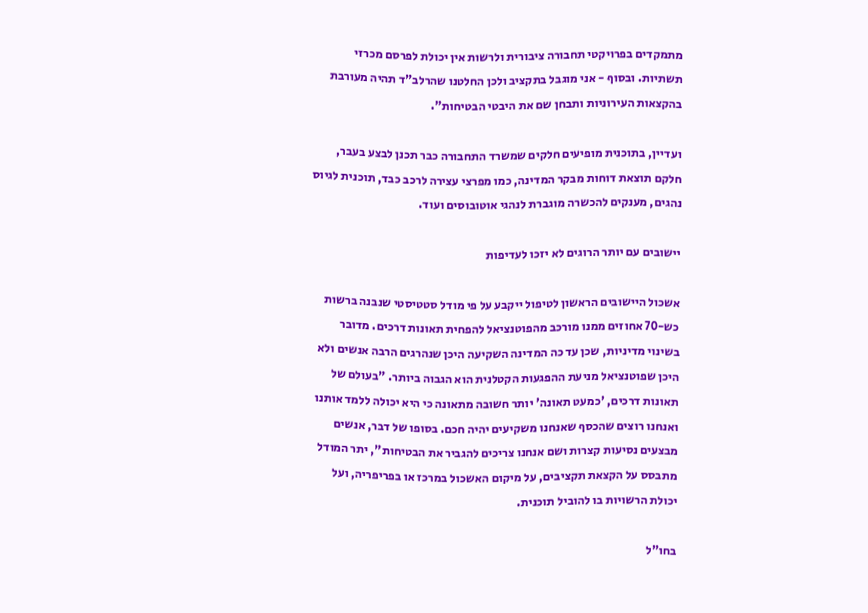מתמקדים בפרויקטי תחבורה ציבורית ולרשות אין יכולת לפרסם מכרזי תשתיות. ובסוף - אני מוגבל בתקציב ולכן החלטנו שהרלב"ד תהיה מעורבת בהקצאות העירוניות ותבחן שם את היבטי הבטיחות".

ועדיין, בתוכנית מופיעים חלקים שמשרד התחבורה כבר תכנן לבצע בעבר, חלקם תוצאת דוחות מבקר המדינה, כמו מפרצי עצירה לרכב כבד, תוכנית לגיוס נהגים, מענקים להכשרה מוגברת לנהגי אוטובוסים ועוד.

יישובים עם יותר הרוגים לא יזכו לעדיפות

אשכול היישובים הראשון לטיפול ייקבע על פי מודל סטטיסטי שנבנה ברשות כש-70 אחוזים ממנו מורכב מהפוטנציאל להפחית תאונות דרכים. מדובר בשינוי מדיניות, שכן עד כה המדינה השקיעה היכן שנהרגים הרבה אנשים ולא היכן שפוטנציאל מניעת ההפגעות הקטלנית הוא הגבוה ביותר. "בעולם של תאונות דרכים, 'כמעט תאונה' יותר חשובה מתאונה כי היא יכולה ללמד אותנו ואנחנו רוצים שהכסף שאנחנו משקיעים יהיה חכם. בסופו של דבר, אנשים מבצעים נסיעות קצרות ושם אנחנו צריכים להגביר את הבטיחות", יתר המודל מתבסס על הקצאת תקציבים, על מיקום האשכול במרכז או בפריפריה, ועל יכולת הרשויות בו להוביל תוכנית.

בחו"ל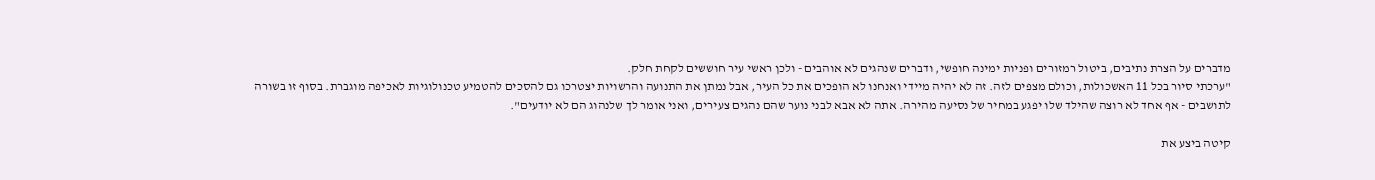מדברים על הצרת נתיבים, ביטול רמזורים ופניות ימינה חופשי, ודברים שנהגים לא אוהבים - ולכן ראשי עיר חוששים לקחת חלק.
"ערכתי סיור בכל 11 האשכולות, וכולם מצפים לזה. זה לא יהיה מיידי ואנחנו לא הופכים את כל העיר, אבל נמתן את התנועה והרשויות יצטרכו גם להסכים להטמיע טכנולוגיות לאכיפה מוגברת. בסוף זו בשורה לתושבים - אף אחד לא רוצה שהילד שלו יפגע במחיר של נסיעה מהירה. אתה לא אבא לבני נוער שהם נהגים צעירים, ואני אומר לך שלנהוג הם לא יודעים".

קיטה ביצע את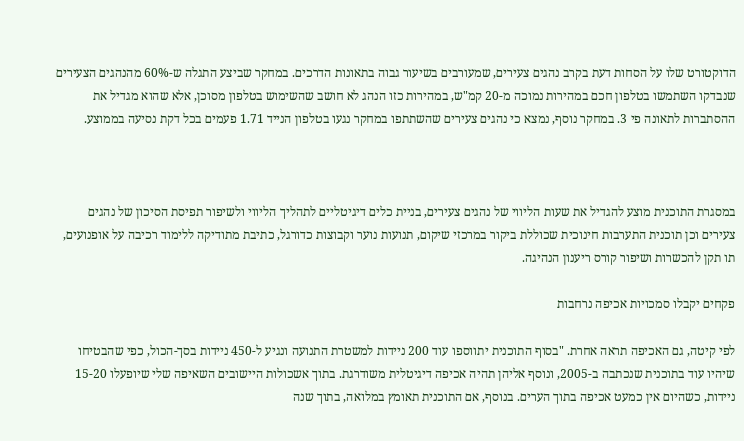הדוקטורט שלו על הסחות דעת בקרב נהגים צעירים, שמעורבים בשיעור גבוה בתאונות הדרכים. במחקר שביצע התגלה ש-60% מהנהגים הצעירים שנבדקו השתמשו בטלפון חכם במהירות נמוכה מ-20 קמ"ש, במהירות כזו הנהג לא חושב שהשימוש בטלפון מסוכן, אלא שהוא מגדיל את ההסתברות לתאונה פי 3. במחקר נוסף, נמצא כי נהגים צעירים שהשתתפו במחקר נגעו בטלפון הנייד 1.71 פעמים בכל דקת נסיעה בממוצע.



במסגרת התוכנית מוצע להגדיל את שעות הליווי של נהגים צעירים, בניית כלים דיגיטליים לתהליך הליווי ולשיפור תפיסת הסיכון של נהגים צעירים וכן תוכנית התערבות חינוכית שכוללת ביקור במרכזי שיקום, תנועות נוער וקבוצות כדורגל, כתיבת מתודיקה ללימוד רכיבה על אופנועים, תו תקן להכשרות ושיפור קורס ריענון הנהיגה.

פקחים יקבלו סמכויות אכיפה נרחבות

לפי קיטה, גם האכיפה תראה אחרת. "בסוף התוכנית יתווספו עוד 200 ניידות למשטרת התנועה ונגיע ל-450 ניידות בסך-הכול, כפי שהבטיחו שיהיו עוד בתוכנית שנכתבה ב-2005, ונוסף אליהן תהיה אכיפה דיגיטלית משודרגת. בתוך אשכולות היישובים השאיפה שלי שיופעלו 15-20 ניידות, כשהיום אין כמעט אכיפה בתוך הערים. בנוסף, אם התוכנית תאומץ במלואה, בתוך שנה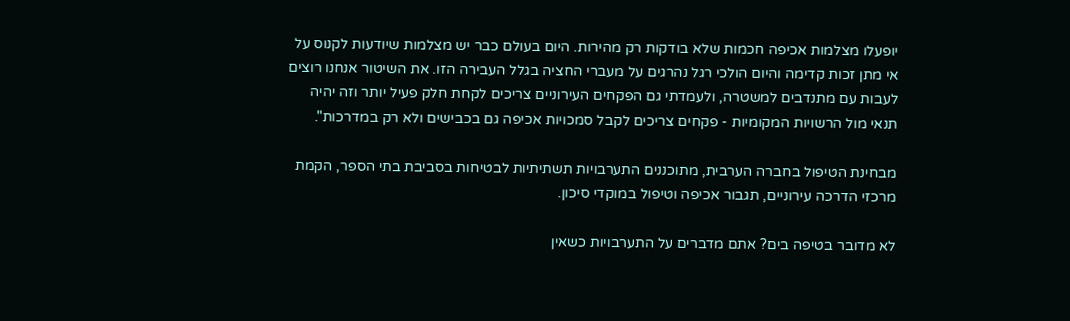יופעלו מצלמות אכיפה חכמות שלא בודקות רק מהירות. היום בעולם כבר יש מצלמות שיודעות לקנוס על אי מתן זכות קדימה והיום הולכי רגל נהרגים על מעברי החציה בגלל העבירה הזו. את השיטור אנחנו רוצים לעבות עם מתנדבים למשטרה, ולעמדתי גם הפקחים העירוניים צריכים לקחת חלק פעיל יותר וזה יהיה תנאי מול הרשויות המקומיות - פקחים צריכים לקבל סמכויות אכיפה גם בכבישים ולא רק במדרכות".

מבחינת הטיפול בחברה הערבית, מתוכננים התערבויות תשתיתיות לבטיחות בסביבת בתי הספר, הקמת מרכזי הדרכה עירוניים, תגבור אכיפה וטיפול במוקדי סיכון.

לא מדובר בטיפה בים? אתם מדברים על התערבויות כשאין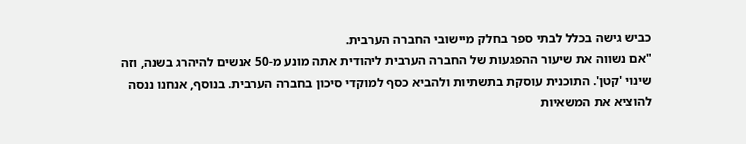כביש גישה בכלל לבתי ספר בחלק מיישובי החברה הערבית.
"אם נשווה את שיעור ההפגעות של החברה הערבית ליהודית אתה מונע מ-50 אנשים להיהרג בשנה, וזה שינוי 'קטן'. התוכנית עוסקת בתשתיות ולהביא כסף למוקדי סיכון בחברה הערבית. בנוסף, אנחנו ננסה להוציא את המשאיות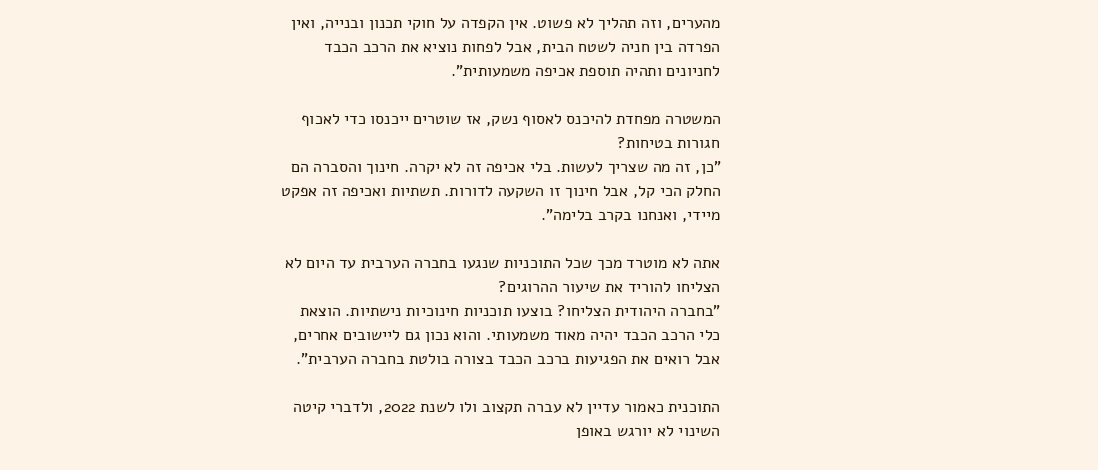מהערים, וזה תהליך לא פשוט. אין הקפדה על חוקי תכנון ובנייה, ואין הפרדה בין חניה לשטח הבית, אבל לפחות נוציא את הרכב הכבד לחניונים ותהיה תוספת אכיפה משמעותית".

המשטרה מפחדת להיכנס לאסוף נשק, אז שוטרים ייכנסו כדי לאכוף חגורות בטיחות?
"כן, זה מה שצריך לעשות. בלי אכיפה זה לא יקרה. חינוך והסברה הם החלק הכי קל, אבל חינוך זו השקעה לדורות. תשתיות ואכיפה זה אפקט מיידי, ואנחנו בקרב בלימה".

אתה לא מוטרד מכך שכל התוכניות שנגעו בחברה הערבית עד היום לא הצליחו להוריד את שיעור ההרוגים?
"בחברה היהודית הצליחו? בוצעו תוכניות חינוכיות נישתיות. הוצאת כלי הרכב הכבד יהיה מאוד משמעותי. והוא נכון גם ליישובים אחרים, אבל רואים את הפגיעות ברכב הכבד בצורה בולטת בחברה הערבית".

התוכנית כאמור עדיין לא עברה תקצוב ולו לשנת 2022, ולדברי קיטה השינוי לא יורגש באופן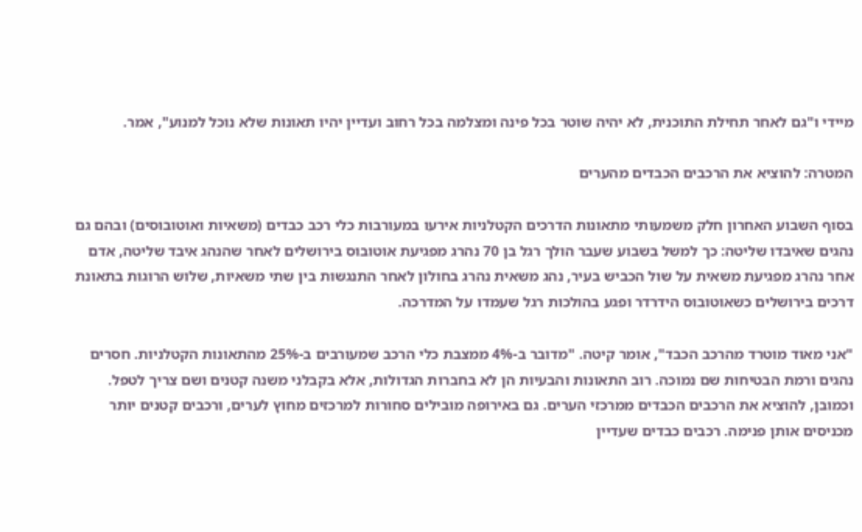מיידי ו"גם לאחר תחילת התוכנית, לא יהיה שוטר בכל פינה ומצלמה בכל רחוב ועדיין יהיו תאונות שלא נוכל למנוע", אמר.

המטרה: להוציא את הרכבים הכבדים מהערים

בסוף השבוע האחרון חלק משמעותי מתאונות הדרכים הקטלניות אירעו במעורבות כלי רכב כבדים (משאיות ואוטובוסים) ובהם גם נהגים שאיבדו שליטה: כך למשל בשבוע שעבר הולך רגל בן 70 נהרג מפגיעת אוטובוס בירושלים לאחר שהנהג איבד שליטה, אדם אחר נהרג מפגיעת משאית על שול הכביש בעיר, נהג משאית נהרג בחולון לאחר התנגשות בין שתי משאיות, שלוש הרוגות בתאונת דרכים בירושלים כשאוטובוס הידרדר ופגע בהולכות רגל שעמדו על המדרכה.

"אני מאוד מוטרד מהרכב הכבד", אומר קיטה. "מדובר ב-4% ממצבת כלי הרכב שמעורבים ב-25% מהתאונות הקטלניות. חסרים נהגים ורמת הבטיחות שם נמוכה. רוב התאונות והבעיות הן לא בחברות הגדולות, אלא בקבלני משנה קטנים ושם צריך לטפל. וכמובן, להוציא את הרכבים הכבדים ממרכזי הערים. גם באירופה מובילים סחורות למרכזים מחוץ לערים, ורכבים קטנים יותר מכניסים אותן פנימה. רכבים כבדים שעדיין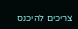צריכים להיכנס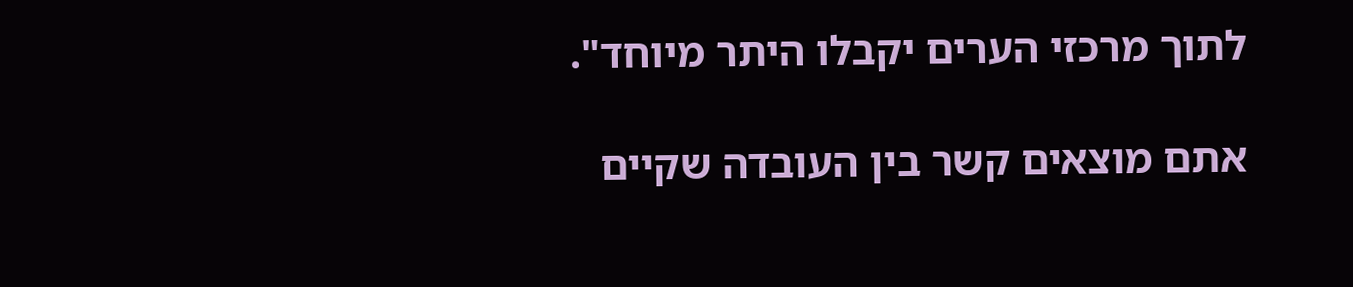לתוך מרכזי הערים יקבלו היתר מיוחד".

אתם מוצאים קשר בין העובדה שקיים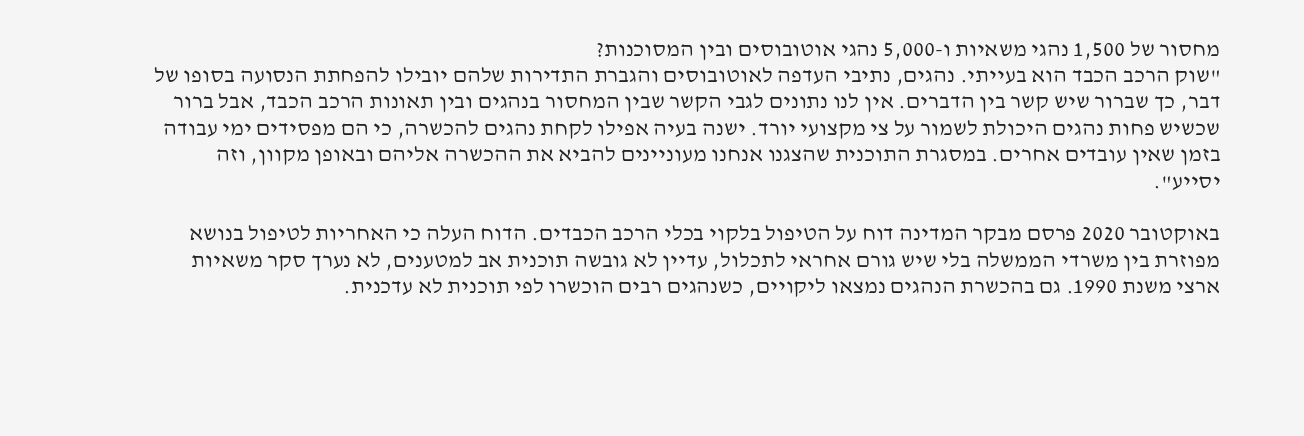מחסור של 1,500 נהגי משאיות ו-5,000 נהגי אוטובוסים ובין המסוכנות?
"שוק הרכב הכבד הוא בעייתי. נהגים, נתיבי העדפה לאוטובוסים והגברת התדירות שלהם יובילו להפחתת הנסועה בסופו של דבר, כך שברור שיש קשר בין הדברים. אין לנו נתונים לגבי הקשר שבין המחסור בנהגים ובין תאונות הרכב הכבד, אבל ברור שכשיש פחות נהגים היכולת לשמור על צי מקצועי יורד. ישנה בעיה אפילו לקחת נהגים להכשרה, כי הם מפסידים ימי עבודה בזמן שאין עובדים אחרים. במסגרת התוכנית שהצגנו אנחנו מעוניינים להביא את ההכשרה אליהם ובאופן מקוון, וזה יסייע".

באוקטובר 2020 פרסם מבקר המדינה דוח על הטיפול בלקוי בכלי הרכב הכבדים. הדוח העלה כי האחריות לטיפול בנושא מפוזרת בין משרדי הממשלה בלי שיש גורם אחראי לתכלול, עדיין לא גובשה תוכנית אב למטענים, לא נערך סקר משאיות ארצי משנת 1990. גם בהכשרת הנהגים נמצאו ליקויים, כשנהגים רבים הוכשרו לפי תוכנית לא עדכנית.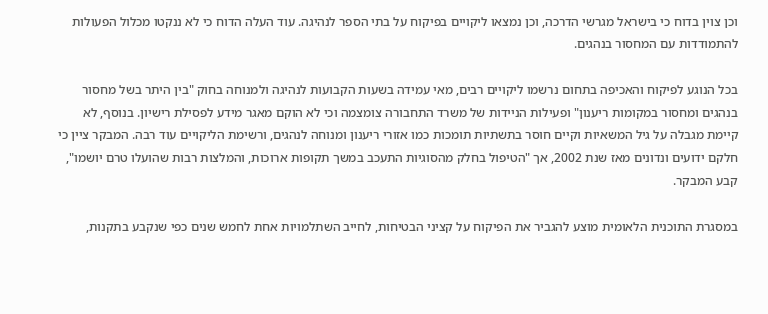וכן צוין בדוח כי בישראל מגרשי הדרכה, וכן נמצאו ליקויים בפיקוח על בתי הספר לנהיגה. עוד העלה הדוח כי לא ננקטו מכלול הפעולות להתמודדות עם המחסור בנהגים.

בכל הנוגע לפיקוח והאכיפה בתחום נרשמו ליקויים רבים, מאי עמידה בשעות הקבועות לנהיגה ולמנוחה בחוק "בין היתר בשל מחסור בנהגים ומחסור במקומות ריענון" ופעילות הניידות של משרד התחבורה צומצמה וכי לא הוקם מאגר מידע לפסילת רישיון. בנוסף, לא קיימת מגבלה על גיל המשאיות וקיים חוסר בתשתיות תומכות כמו אזורי ריענון ומנוחה לנהגים, ורשימת הליקויים עוד רבה. המבקר ציין כי חלקם ידועים ונדונים מאז שנת 2002, אך "הטיפול בחלק מהסוגיות התעכב במשך תקופות ארוכות, והמלצות רבות שהועלו טרם יושמו", קבע המבקר.

במסגרת התוכנית הלאומית מוצע להגביר את הפיקוח על קציני הבטיחות, לחייב השתלמויות אחת לחמש שנים כפי שנקבע בתקנות,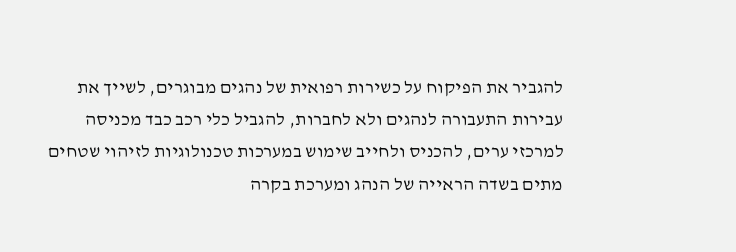להגביר את הפיקוח על כשירות רפואית של נהגים מבוגרים, לשייך את עבירות התעבורה לנהגים ולא לחברות, להגביל כלי רכב כבד מכניסה למרכזי ערים, להכניס ולחייב שימוש במערכות טכנולוגיות לזיהוי שטחים מתים בשדה הראייה של הנהג ומערכת בקרה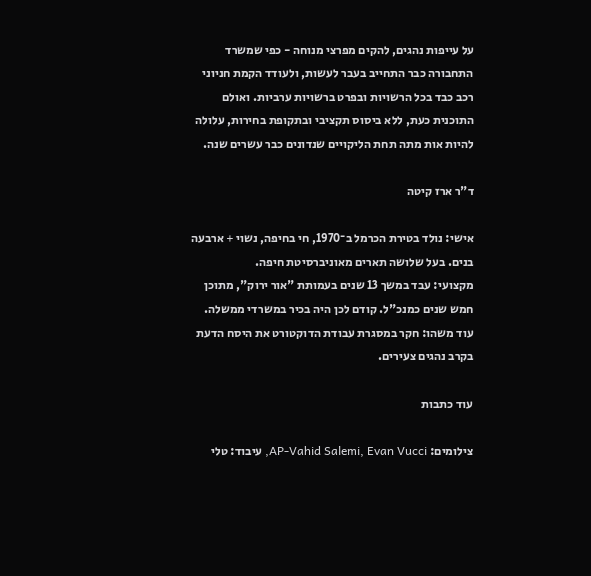על עייפות נהגים, להקים מפרצי מנוחה - כפי שמשרד התחבורה כבר התחייב בעבר לעשות, ולעודד הקמת חניוני רכב כבד בכל הרשויות ובפרט ברשויות ערביות. ואולם התוכנית כעת, ללא ביסוס תקציבי ובתקופת בחירות, עלולה להיות אות מתה תחת הליקויים שנדונים כבר עשרים שנה.

ד"ר ארז קיטה

אישי: נולד בטירת הכרמל ב־1970, חי בחיפה, נשוי + ארבעה בנים. בעל שלושה תארים מאוניברסיטת חיפה.
מקצועי: עבד במשך 13 שנים בעמותת "אור ירוק", מתוכן חמש שנים כמנכ"ל. קודם לכן היה בכיר במשרדי ממשלה.
עוד משהו: חקר במסגרת עבודת הדוקטורט את היסח הדעת בקרב נהגים צעירים.

עוד כתבות

צילומים: AP-Vahid Salemi, Evan Vucci, עיבוד: טלי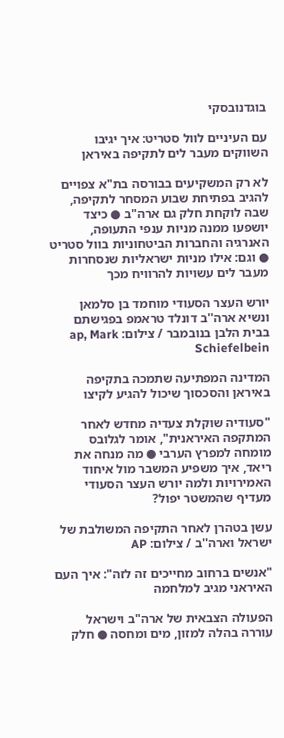בוגדנובסקי

עם העיניים לוול סטריט: איך יגיבו השווקים מעבר לים לתקיפה באיראן

לא רק המשקיעים בבורסה בת"א צפויים להגיב בפתיחת שבוע המסחר לתקיפה, שבה לוקחת חלק גם ארה"ב ● כיצד יושפעו ממנה מניות ענפי התעופה, האנרגיה והחברות הביטחוניות בוול סטריט ● וגם: אילו מניות ישראליות שנסחרות מעבר לים עשויות להרוויח מכך

יורש העצר הסעודי מוחמד בן סלמאן ונשיא ארה''ב דונלד טראמפ בפגישתם בבית הלבן בנובמבר / צילום: ap, Mark Schiefelbein

המדינה המפתיעה שתמכה בתקיפה באיראן והסכסוך שיכול להגיע לקיצו

"סעודיה שוקלת צעדיה מחדש לאחר המתקפה האיראנית", אומר לגלובס מומחה למפרץ הערבי ● מה מנחה את ריאד, איך משפיע המשבר מול איחוד האמירויות ולמה יורש העצר הסעודי מעדיף שהמשטר יפול?

עשן בטהרן לאחר התקיפה המשולבת של ישראל וארה''ב / צילום: AP

"אנשים ברחוב מחייכים זה לזה": איך העם האיראני מגיב למלחמה

הפעולה הצבאית של ארה"ב וישראל עוררה בהלה למזון, מים ומחסה ● חלק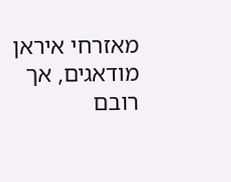מאזרחי איראן מודאגים, אך רובם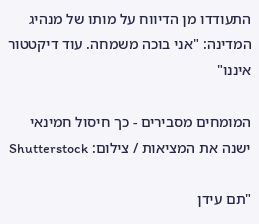התעודדו מן הדיווח על מותו של מנהיג המדינה: "אני בוכה משמחה. עוד דיקטטור איננו"

המומחים מסבירים - כך חיסול חמינאי ישנה את המציאות / צילום: Shutterstock

"תם עידן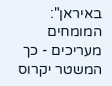באיראן": המומחים מעריכים - כך המשטר יקרוס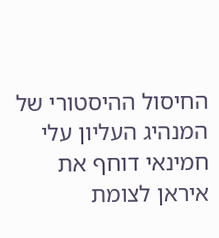החיסול ההיסטורי של המנהיג העליון עלי חמינאי דוחף את איראן לצומת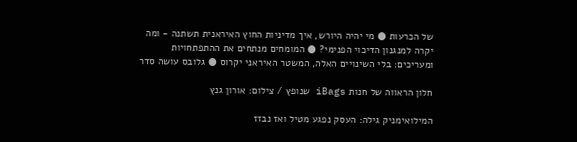של הכרעות ● מי יהיה היורש, איך מדיניות החוץ האיראנית תשתנה - ומה יקרה למנגנון הדיכוי הפנימי? ● המומחים מנתחים את ההתפתחויות ומעריכים: בלי השינויים האלה, המשטר האיראני יקרוס ● גלובס עושה סדר

חלון הראווה של חנות iBags שנופץ / צילום: אורון גנץ

המילואימניק גילה: העסק נפגע מטיל ואז נבזז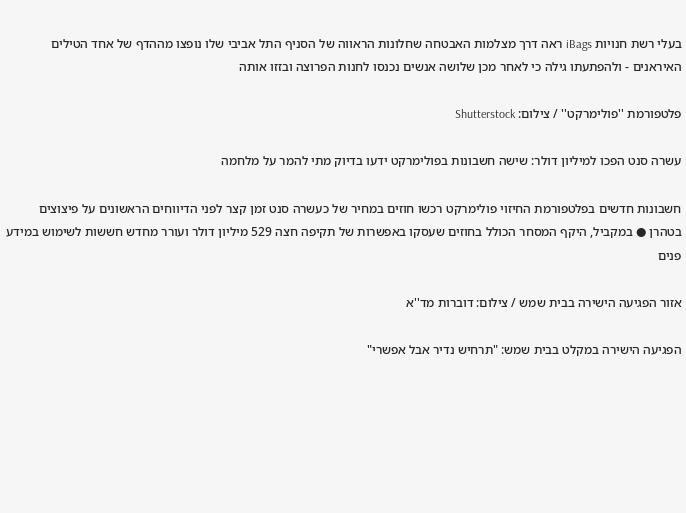בעלי רשת חנויות iBags ראה דרך מצלמות האבטחה שחלונות הראווה של הסניף התל אביבי שלו נופצו מההדף של אחד הטילים האיראנים - ולהפתעתו גילה כי לאחר מכן שלושה אנשים נכנסו לחנות הפרוצה ובזזו אותה

פלטפורמת ''פולימרקט'' / צילום: Shutterstock

עשרה סנט הפכו למיליון דולר: שישה חשבונות בפולימרקט ידעו בדיוק מתי להמר על מלחמה

חשבונות חדשים בפלטפורמת החיזוי פולימרקט רכשו חוזים במחיר של כעשרה סנט זמן קצר לפני הדיווחים הראשונים על פיצוצים בטהרן ● במקביל, היקף המסחר הכולל בחוזים שעסקו באפשרות של תקיפה חצה 529 מיליון דולר ועורר מחדש חששות לשימוש במידע פנים

אזור הפגיעה הישירה בבית שמש / צילום: דוברות מד''א

הפגיעה הישירה במקלט בבית שמש: "תרחיש נדיר אבל אפשרי"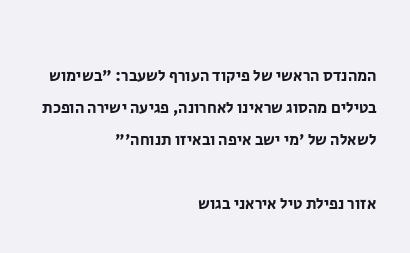המהנדס הראשי של פיקוד העורף לשעבר: "בשימוש בטילים מהסוג שראינו לאחרונה, פגיעה ישירה הופכת לשאלה של 'מי ישב איפה ובאיזו תנוחה'"

אזור נפילת טיל איראני בגוש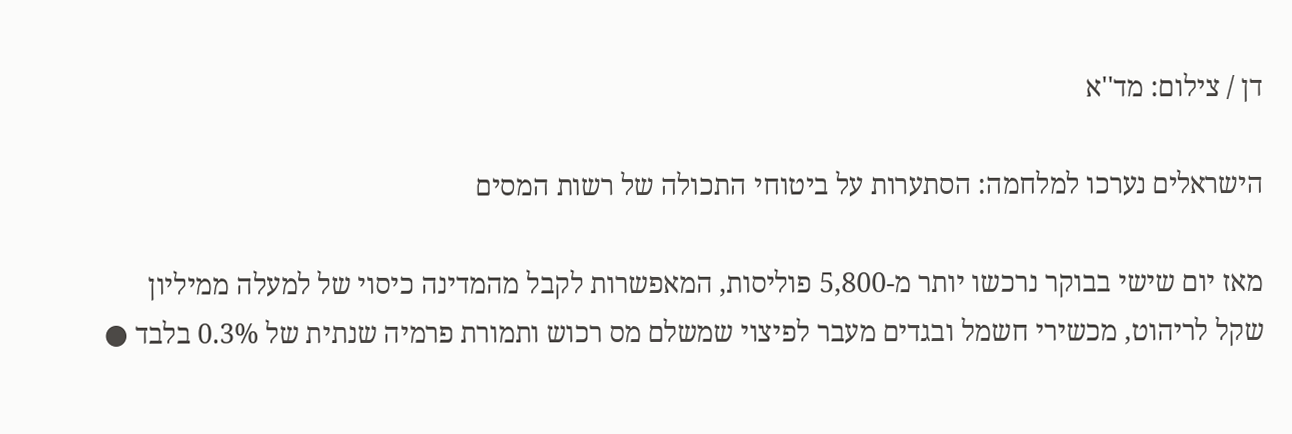דן / צילום: מד''א

הישראלים נערכו למלחמה: הסתערות על ביטוחי התכולה של רשות המסים

מאז יום שישי בבוקר נרכשו יותר מ-5,800 פוליסות, המאפשרות לקבל מהמדינה כיסוי של למעלה ממיליון שקל לריהוט, מכשירי חשמל ובגדים מעבר לפיצוי שמשלם מס רכוש ותמורת פרמיה שנתית של 0.3% בלבד ●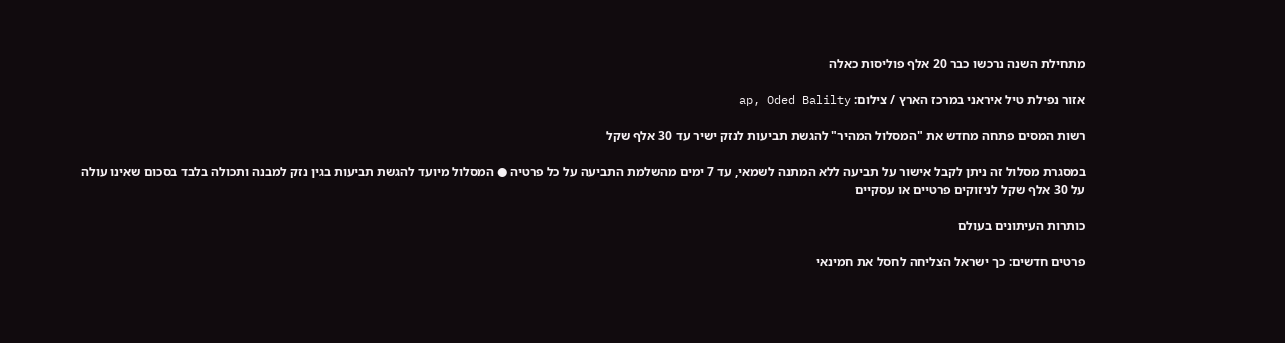מתחילת השנה נרכשו כבר 20 אלף פוליסות כאלה

אזור נפילת טיל איראני במרכז הארץ / צילום: ap, Oded Balilty

רשות המסים פתחה מחדש את "המסלול המהיר" להגשת תביעות לנזק ישיר עד 30 אלף שקל

במסגרת מסלול זה ניתן לקבל אישור על תביעה ללא המתנה לשמאי, עד 7 ימים מהשלמת התביעה על כל פרטיה ● המסלול מיועד להגשת תביעות בגין נזק למבנה ותכולה בלבד בסכום שאינו עולה על 30 אלף שקל לניזוקים פרטיים או עסקיים

כותרות העיתונים בעולם

פרטים חדשים: כך ישראל הצליחה לחסל את חמינאי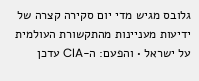גלובס מגיש מדי יום סקירה קצרה של ידיעות מעניינות מהתקשורת העולמית על ישראל • והפעם: ה-CIA עדכן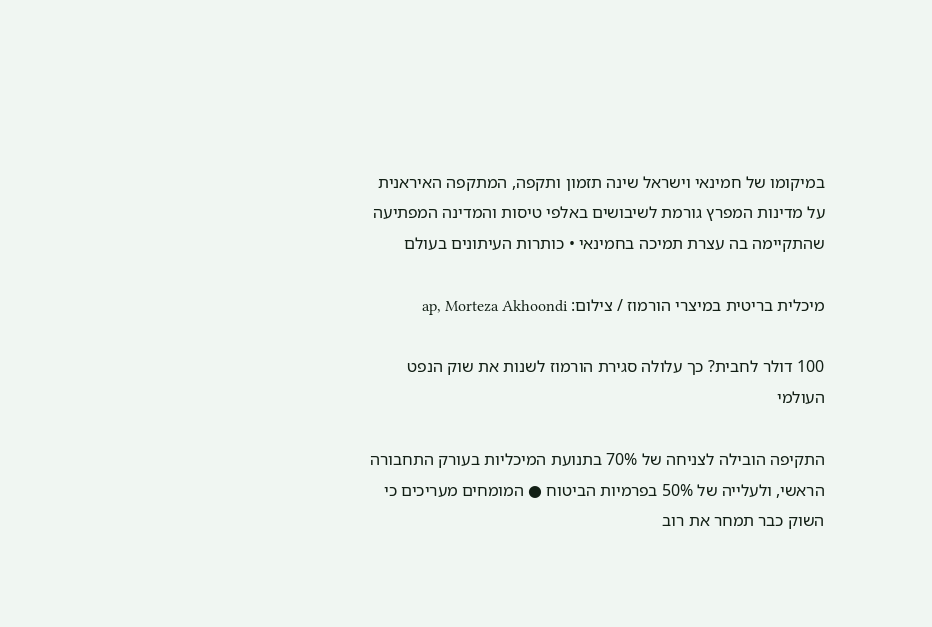במיקומו של חמינאי וישראל שינה תזמון ותקפה, המתקפה האיראנית על מדינות המפרץ גורמת לשיבושים באלפי טיסות והמדינה המפתיעה שהתקיימה בה עצרת תמיכה בחמינאי • כותרות העיתונים בעולם

מיכלית בריטית במיצרי הורמוז / צילום: ap, Morteza Akhoondi

100 דולר לחבית? כך עלולה סגירת הורמוז לשנות את שוק הנפט העולמי

התקיפה הובילה לצניחה של 70% בתנועת המיכליות בעורק התחבורה הראשי, ולעלייה של 50% בפרמיות הביטוח ● המומחים מעריכים כי השוק כבר תמחר את רוב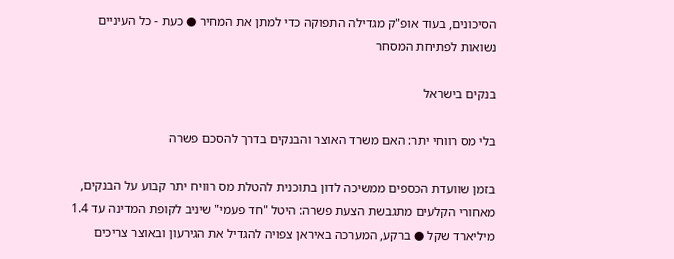הסיכונים, בעוד אופ"ק מגדילה התפוקה כדי למתן את המחיר ● כעת - כל העיניים נשואות לפתיחת המסחר

בנקים בישראל

בלי מס רווחי יתר: האם משרד האוצר והבנקים בדרך להסכם פשרה

בזמן שוועדת הכספים ממשיכה לדון בתוכנית להטלת מס רוויח יתר קבוע על הבנקים, מאחורי הקלעים מתגבשת הצעת פשרה: היטל "חד פעמי" שיניב לקופת המדינה עד 1.4 מיליארד שקל ● ברקע, המערכה באיראן צפויה להגדיל את הגירעון ובאוצר צריכים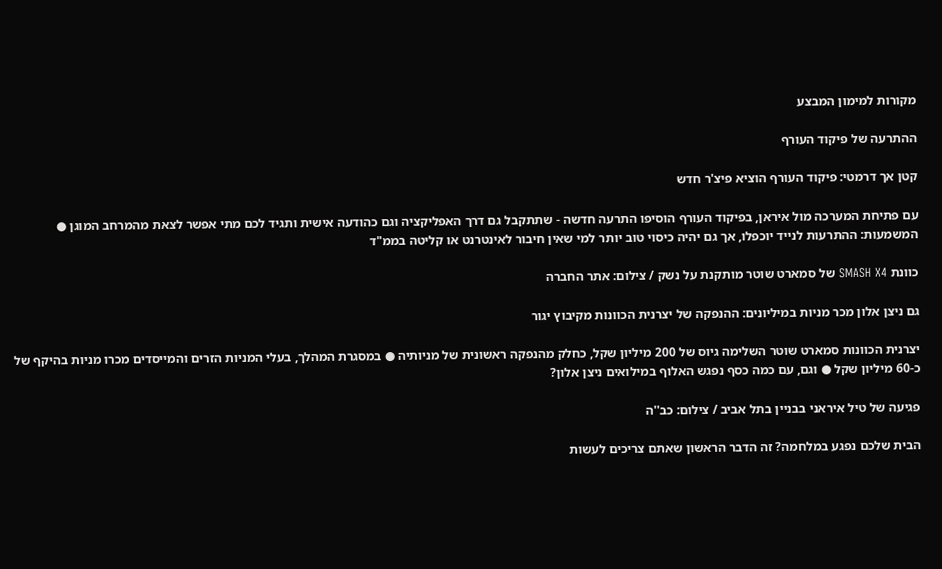מקורות למימון המבצע

ההתרעה של פיקוד העורף

קטן אך דרמטי: פיקוד העורף הוציא פיצ'ר חדש

עם פתיחת המערכה מול איראן, בפיקוד העורף הוסיפו התרעה חדשה - שתתקבל גם דרך האפליקציה וגם כהודעה אישית ותגיד לכם מתי אפשר לצאת מהמרחב המוגן ● המשמעות: ההתרעות לנייד יוכפלו, אך גם יהיה כיסוי טוב יותר למי שאין חיבור לאינטרנט או קליטה בממ"ד

כוונת SMASH X4 של סמארט שוטר מותקנת על נשק / צילום: אתר החברה

גם ניצן אלון מכר מניות במיליונים: ההנפקה של יצרנית הכוונות מקיבוץ יגור

יצרנית הכוונות סמארט שוטר השלימה גיוס של 200 מיליון שקל, כחלק מהנפקה ראשונית של מניותיה ● במסגרת המהלך, בעלי המניות הזרים והמייסדים מכרו מניות בהיקף של כ-60 מיליון שקל ● וגם, עם כמה כסף נפגש האלוף במילואים ניצן אלון?

פגיעה של טיל איראני בבניין בתל אביב / צילום: כב''ה

הבית שלכם נפגע במלחמה? זה הדבר הראשון שאתם צריכים לעשות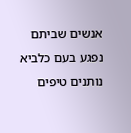אנשים שביתם נפגע בעם כלביא נותנים טיפים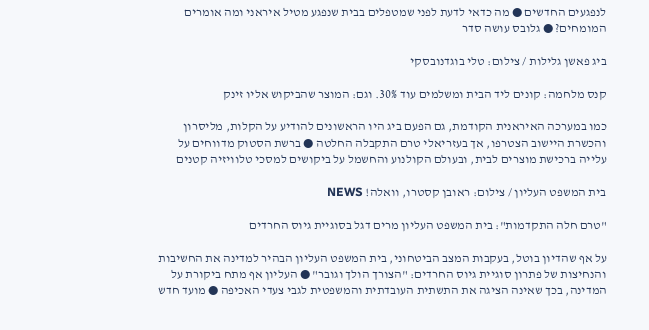לנפגעים החדשים ● מה כדאי לדעת לפני שמטפלים בבית שנפגע מטיל איראני ומה אומרים המומחים? ● גלובס עושה סדר

ביג פאשן גלילות / צילום: טלי בוגדנובסקי

קנס מלחמה: קונים ליד הבית ומשלמים עוד 30%. וגם: המוצר שהביקוש אליו זינק

כמו במערכה האיראנית הקודמת, גם הפעם ביג היו הראשונים להודיע על הקלות, מליסרון והכשרת היישוב הצטרפו, אך בעזריאלי טרם התקבלה החלטה ● ברשת הסטוק מדווחים על עלייה ברכישת מוצרים לבית, ובעולם הקולנוע והחשמל על ביקושים למסכי טלוויזיה קטנים

בית המשפט העליון / צילום: ראובן קסטרו, וואלה! NEWS

"טרם חלה התקדמות": בית המשפט העליון מרים דגל בסוגיית גיוס החרדים

על אף שהדיון בוטל, בעקבות המצב הביטחוני, בית המשפט העליון הבהיר למדינה את החשיבות והנחיצות של פתרון סוגיית גיוס החרדים: "הצורך הולך וגובר" ● העליון אף מתח ביקורת על המדינה, בכך שאינה הציגה את התשתית העובדתית והמשפטית לגבי צעדי האכיפה ● מועד חדש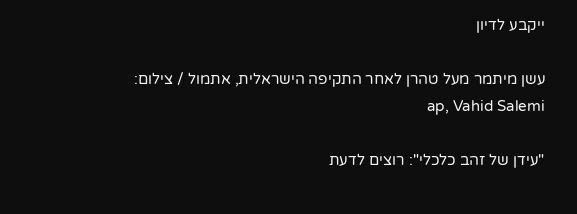ייקבע לדיון

עשן מיתמר מעל טהרן לאחר התקיפה הישראלית, אתמול / צילום: ap, Vahid Salemi

"עידן של זהב כלכלי": רוצים לדעת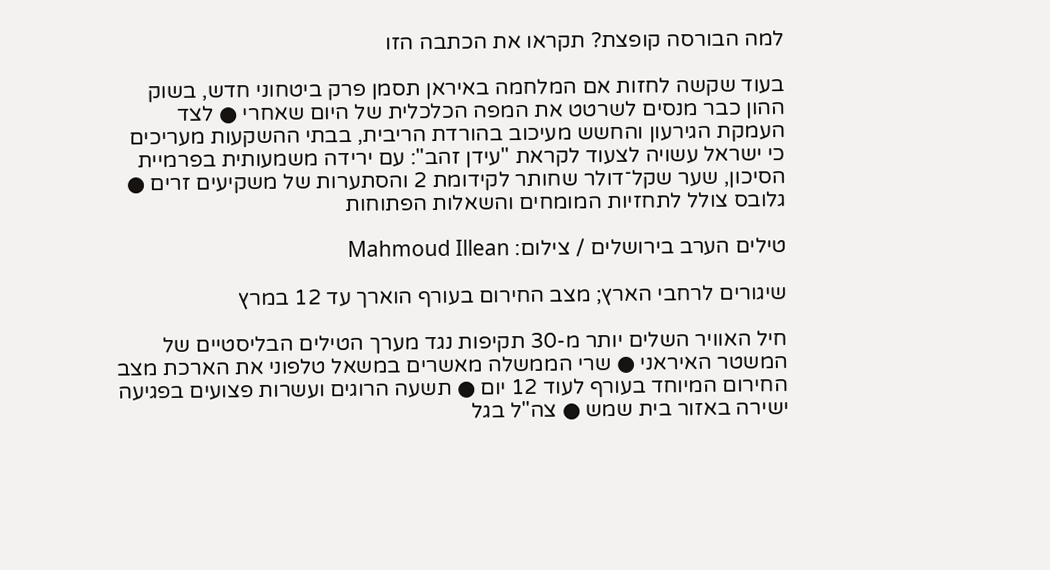למה הבורסה קופצת? תקראו את הכתבה הזו

בעוד שקשה לחזות אם המלחמה באיראן תסמן פרק ביטחוני חדש, בשוק ההון כבר מנסים לשרטט את המפה הכלכלית של היום שאחרי ● לצד העמקת הגירעון והחשש מעיכוב בהורדת הריבית, בבתי ההשקעות מעריכים כי ישראל עשויה לצעוד לקראת "עידן זהב": עם ירידה משמעותית בפרמיית הסיכון, שער שקל־דולר שחותר לקידומת 2 והסתערות של משקיעים זרים ● גלובס צולל לתחזיות המומחים והשאלות הפתוחות

טילים הערב בירושלים / צילום: Mahmoud Illean

שיגורים לרחבי הארץ; מצב החירום בעורף הוארך עד 12 במרץ

חיל האוויר השלים יותר מ-30 תקיפות נגד מערך הטילים הבליסטיים של המשטר האיראני ● שרי הממשלה מאשרים במשאל טלפוני את הארכת מצב החירום המיוחד בעורף לעוד 12 יום ● תשעה הרוגים ועשרות פצועים בפגיעה ישירה באזור בית שמש ● צה"ל בגל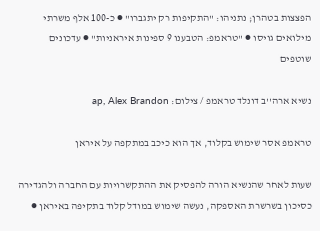הפצצות בטהרן; נתניהו: "התקיפות רק יתגברו" ● כ-100 אלף משרתי מילואים גויסו ● "טראמפ: הטבענו 9 ספינות איראניות" ● עדכונים שוטפים

נשיא ארה''ב דונלד טראמפ / צילום: ap, Alex Brandon

טראמפ אסר שימוש בקלוד, אך הוא כיכב במתקפה על איראן

שעות לאחר שהנשיא הורה להפסיק את ההתקשרויות עם החברה ולהגדירה כסיכון בשרשרת האספקה, נעשה שימוש במודל קלוד בתקיפה באיראן ●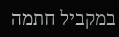במקביל חתמה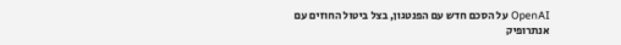OpenAI על הסכם חדש עם הפנטגון, בצל ביטול החוזים עם אנתרופיק